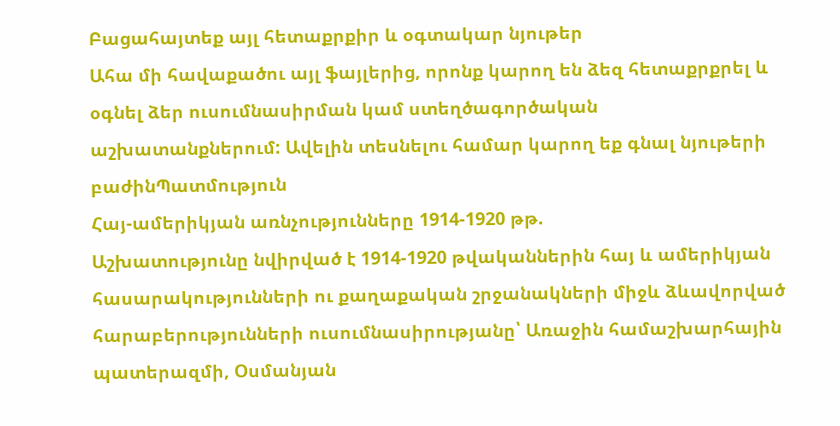Բացահայտեք այլ հետաքրքիր և օգտակար նյութեր
Ահա մի հավաքածու այլ ֆայլերից, որոնք կարող են ձեզ հետաքրքրել և օգնել ձեր ուսումնասիրման կամ ստեղծագործական աշխատանքներում: Ավելին տեսնելու համար կարող եք գնալ նյութերի բաժինՊատմություն
Հայ-ամերիկյան առնչությունները 1914-1920 թթ.
Աշխատությունը նվիրված է 1914-1920 թվականներին հայ և ամերիկյան հասարակությունների ու քաղաքական շրջանակների միջև ձևավորված հարաբերությունների ուսումնասիրությանը՝ Առաջին համաշխարհային պատերազմի, Օսմանյան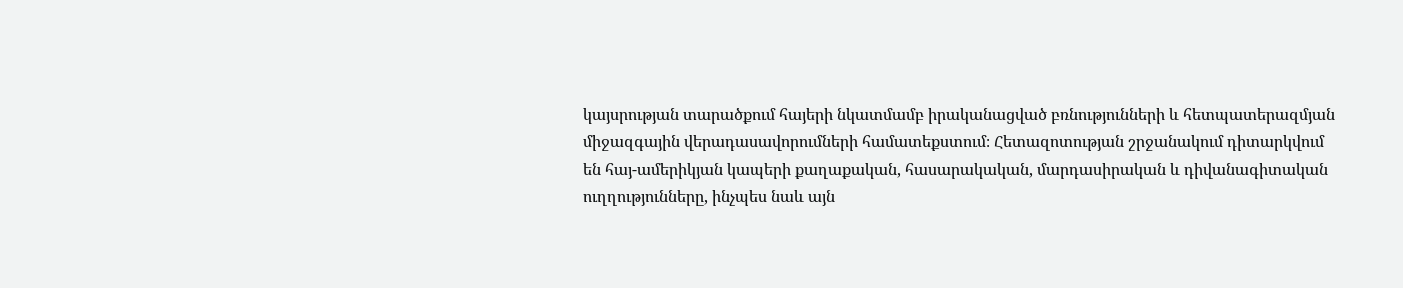կայսրության տարածքում հայերի նկատմամբ իրականացված բռնությունների և հետպատերազմյան միջազգային վերադասավորումների համատեքստում։ Հետազոտության շրջանակում դիտարկվում են հայ-ամերիկյան կապերի քաղաքական, հասարակական, մարդասիրական և դիվանագիտական ուղղությունները, ինչպես նաև այն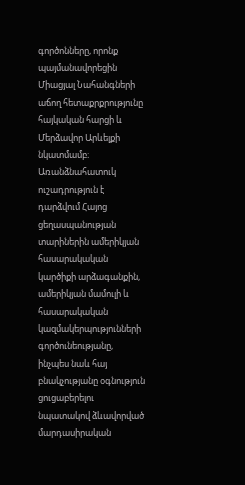գործոնները, որոնք պայմանավորեցին Միացյալ Նահանգների աճող հետաքրքրությունը հայկական հարցի և Մերձավոր Արևելքի նկատմամբ։ Առանձնահատուկ ուշադրություն է դարձվում Հայոց ցեղասպանության տարիներին ամերիկյան հասարակական կարծիքի արձագանքին, ամերիկյան մամուլի և հասարակական կազմակերպությունների գործունեությանը, ինչպես նաև հայ բնակչությանը օգնություն ցուցաբերելու նպատակով ձևավորված մարդասիրական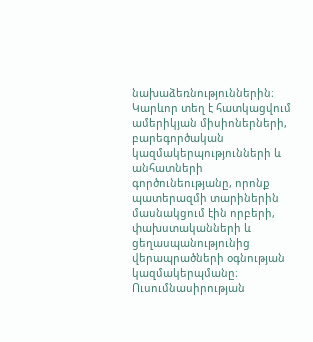նախաձեռնություններին։ Կարևոր տեղ է հատկացվում ամերիկյան միսիոներների, բարեգործական կազմակերպությունների և անհատների գործունեությանը, որոնք պատերազմի տարիներին մասնակցում էին որբերի, փախստականների և ցեղասպանությունից վերապրածների օգնության կազմակերպմանը։ Ուսումնասիրության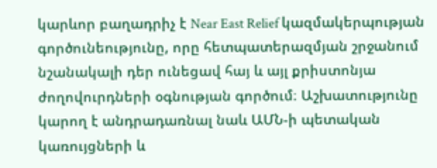կարևոր բաղադրիչ է Near East Relief կազմակերպության գործունեությունը, որը հետպատերազմյան շրջանում նշանակալի դեր ունեցավ հայ և այլ քրիստոնյա ժողովուրդների օգնության գործում։ Աշխատությունը կարող է անդրադառնալ նաև ԱՄՆ-ի պետական կառույցների և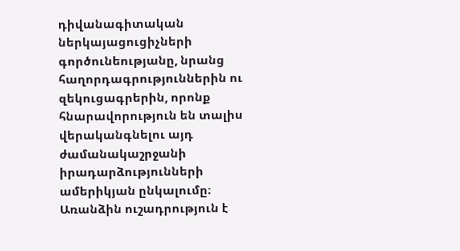դիվանագիտական ներկայացուցիչների գործունեությանը, նրանց հաղորդագրություններին ու զեկուցագրերին, որոնք հնարավորություն են տալիս վերականգնելու այդ ժամանակաշրջանի իրադարձությունների ամերիկյան ընկալումը։ Առանձին ուշադրություն է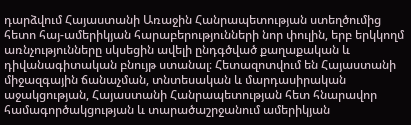դարձվում Հայաստանի Առաջին Հանրապետության ստեղծումից հետո հայ-ամերիկյան հարաբերությունների նոր փուլին, երբ երկկողմ առնչությունները սկսեցին ավելի ընդգծված քաղաքական և դիվանագիտական բնույթ ստանալ։ Հետազոտվում են Հայաստանի միջազգային ճանաչման, տնտեսական և մարդասիրական աջակցության, Հայաստանի Հանրապետության հետ հնարավոր համագործակցության և տարածաշրջանում ամերիկյան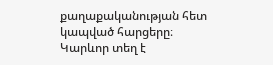քաղաքականության հետ կապված հարցերը։ Կարևոր տեղ է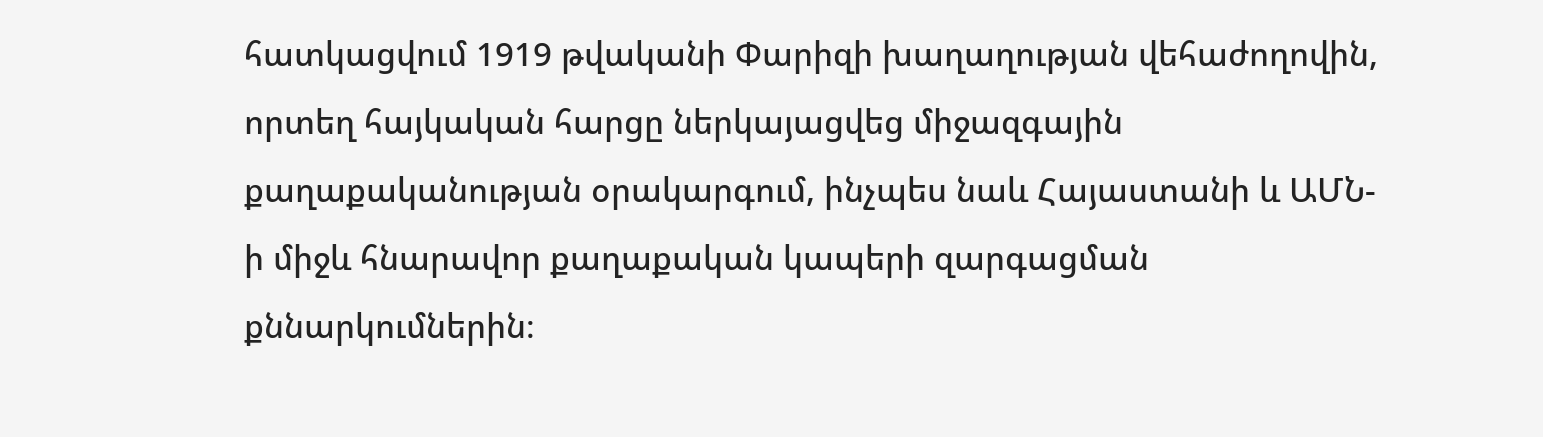հատկացվում 1919 թվականի Փարիզի խաղաղության վեհաժողովին, որտեղ հայկական հարցը ներկայացվեց միջազգային քաղաքականության օրակարգում, ինչպես նաև Հայաստանի և ԱՄՆ-ի միջև հնարավոր քաղաքական կապերի զարգացման քննարկումներին։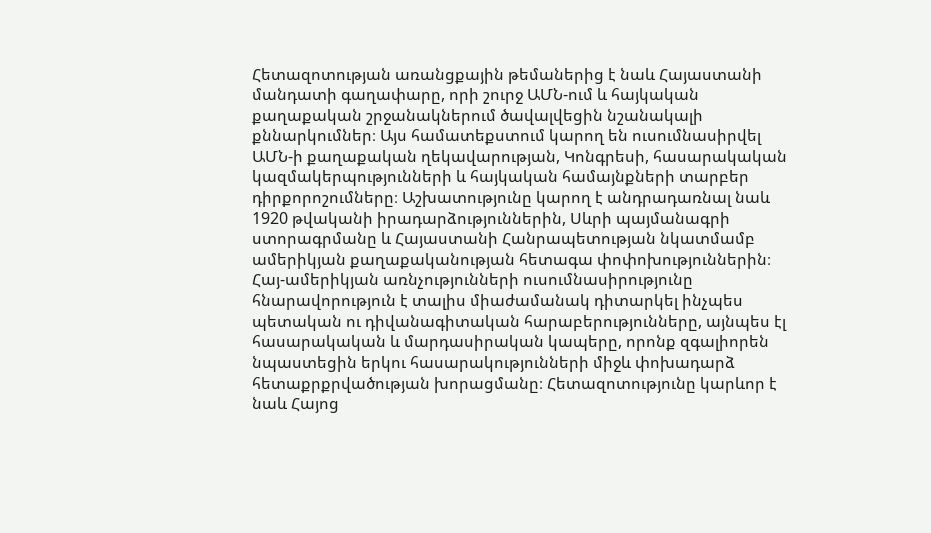Հետազոտության առանցքային թեմաներից է նաև Հայաստանի մանդատի գաղափարը, որի շուրջ ԱՄՆ-ում և հայկական քաղաքական շրջանակներում ծավալվեցին նշանակալի քննարկումներ։ Այս համատեքստում կարող են ուսումնասիրվել ԱՄՆ-ի քաղաքական ղեկավարության, Կոնգրեսի, հասարակական կազմակերպությունների և հայկական համայնքների տարբեր դիրքորոշումները։ Աշխատությունը կարող է անդրադառնալ նաև 1920 թվականի իրադարձություններին, Սևրի պայմանագրի ստորագրմանը և Հայաստանի Հանրապետության նկատմամբ ամերիկյան քաղաքականության հետագա փոփոխություններին։ Հայ-ամերիկյան առնչությունների ուսումնասիրությունը հնարավորություն է տալիս միաժամանակ դիտարկել ինչպես պետական ու դիվանագիտական հարաբերությունները, այնպես էլ հասարակական և մարդասիրական կապերը, որոնք զգալիորեն նպաստեցին երկու հասարակությունների միջև փոխադարձ հետաքրքրվածության խորացմանը։ Հետազոտությունը կարևոր է նաև Հայոց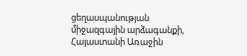ցեղասպանության միջազգային արձագանքի, Հայաստանի Առաջին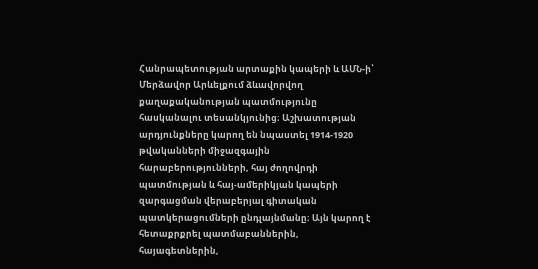Հանրապետության արտաքին կապերի և ԱՄՆ-ի՝ Մերձավոր Արևելքում ձևավորվող քաղաքականության պատմությունը հասկանալու տեսանկյունից։ Աշխատության արդյունքները կարող են նպաստել 1914-1920 թվականների միջազգային հարաբերությունների, հայ ժողովրդի պատմության և հայ-ամերիկյան կապերի զարգացման վերաբերյալ գիտական պատկերացումների ընդլայնմանը։ Այն կարող է հետաքրքրել պատմաբաններին, հայագետներին,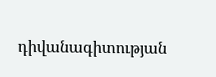դիվանագիտության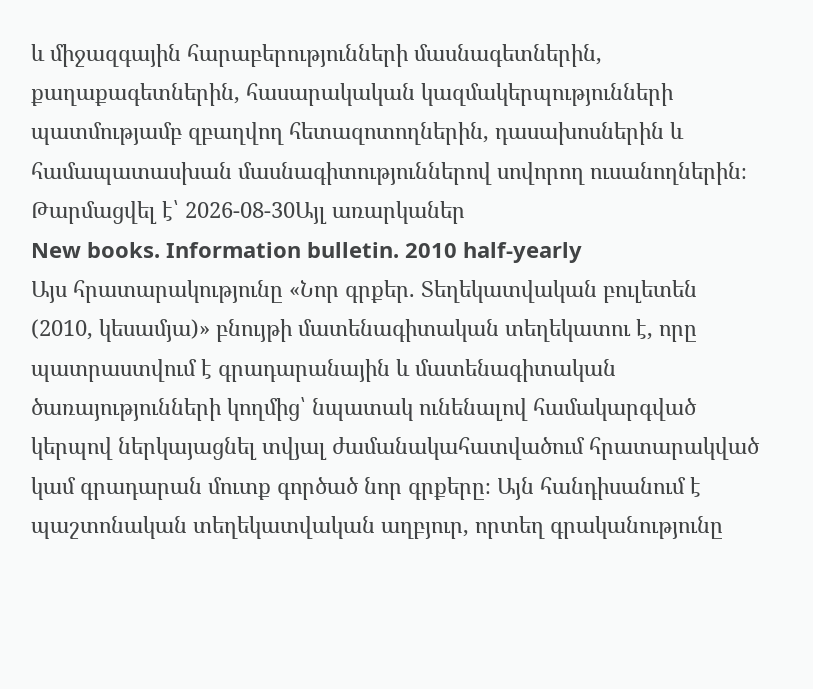և միջազգային հարաբերությունների մասնագետներին, քաղաքագետներին, հասարակական կազմակերպությունների պատմությամբ զբաղվող հետազոտողներին, դասախոսներին և համապատասխան մասնագիտություններով սովորող ուսանողներին։
Թարմացվել է՝ 2026-08-30Այլ առարկաներ
New books. Information bulletin. 2010 half-yearly
Այս հրատարակությունը «Նոր գրքեր. Տեղեկատվական բուլետեն (2010, կեսամյա)» բնույթի մատենագիտական տեղեկատու է, որը պատրաստվում է գրադարանային և մատենագիտական ծառայությունների կողմից՝ նպատակ ունենալով համակարգված կերպով ներկայացնել տվյալ ժամանակահատվածում հրատարակված կամ գրադարան մուտք գործած նոր գրքերը։ Այն հանդիսանում է պաշտոնական տեղեկատվական աղբյուր, որտեղ գրականությունը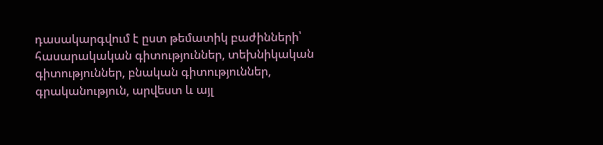դասակարգվում է ըստ թեմատիկ բաժինների՝ հասարակական գիտություններ, տեխնիկական գիտություններ, բնական գիտություններ, գրականություն, արվեստ և այլ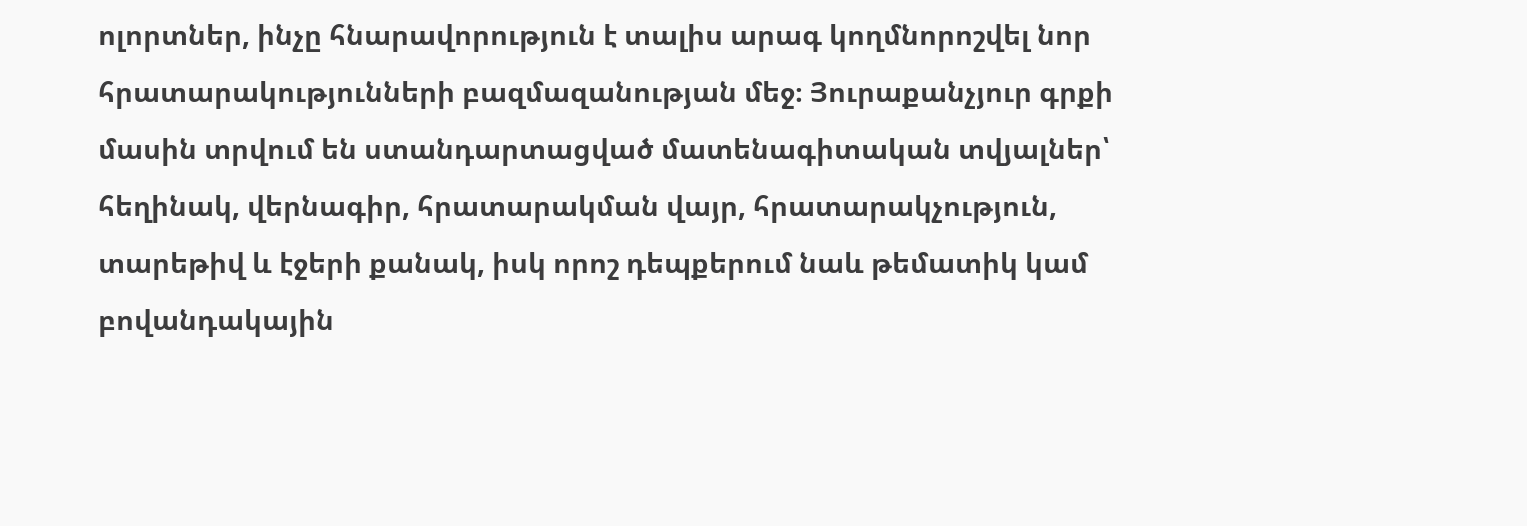ոլորտներ, ինչը հնարավորություն է տալիս արագ կողմնորոշվել նոր հրատարակությունների բազմազանության մեջ։ Յուրաքանչյուր գրքի մասին տրվում են ստանդարտացված մատենագիտական տվյալներ՝ հեղինակ, վերնագիր, հրատարակման վայր, հրատարակչություն, տարեթիվ և էջերի քանակ, իսկ որոշ դեպքերում նաև թեմատիկ կամ բովանդակային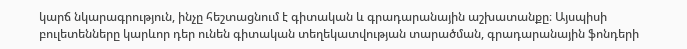կարճ նկարագրություն, ինչը հեշտացնում է գիտական և գրադարանային աշխատանքը։ Այսպիսի բուլետենները կարևոր դեր ունեն գիտական տեղեկատվության տարածման, գրադարանային ֆոնդերի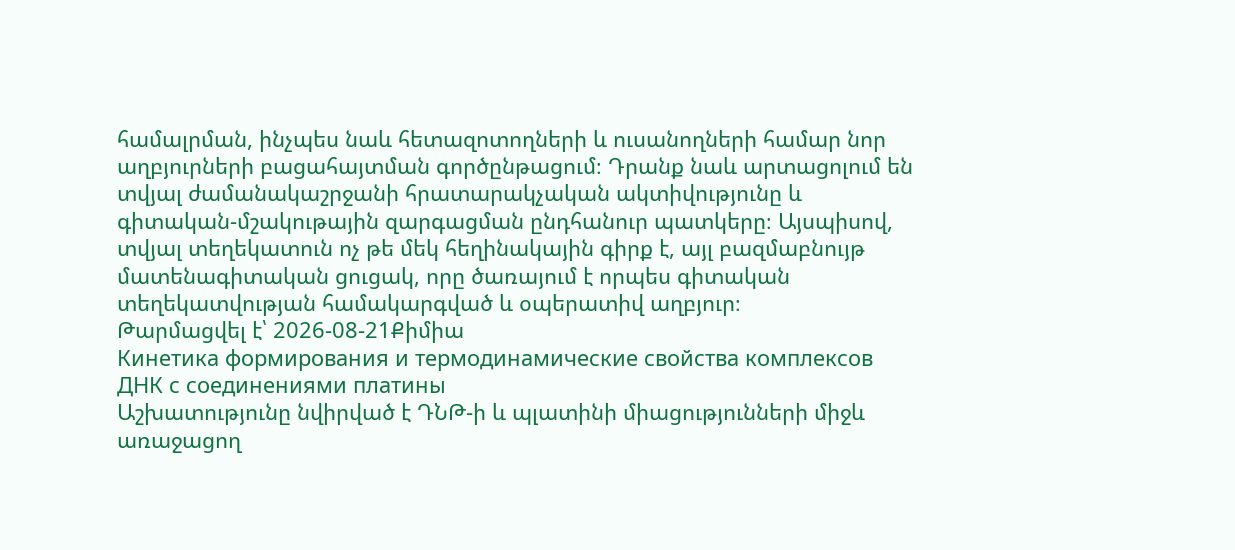համալրման, ինչպես նաև հետազոտողների և ուսանողների համար նոր աղբյուրների բացահայտման գործընթացում։ Դրանք նաև արտացոլում են տվյալ ժամանակաշրջանի հրատարակչական ակտիվությունը և գիտական-մշակութային զարգացման ընդհանուր պատկերը։ Այսպիսով, տվյալ տեղեկատուն ոչ թե մեկ հեղինակային գիրք է, այլ բազմաբնույթ մատենագիտական ցուցակ, որը ծառայում է որպես գիտական տեղեկատվության համակարգված և օպերատիվ աղբյուր։
Թարմացվել է՝ 2026-08-21Քիմիա
Кинетика формирования и термодинамические свойства комплексов ДНК с соединениями платины
Աշխատությունը նվիրված է ԴՆԹ-ի և պլատինի միացությունների միջև առաջացող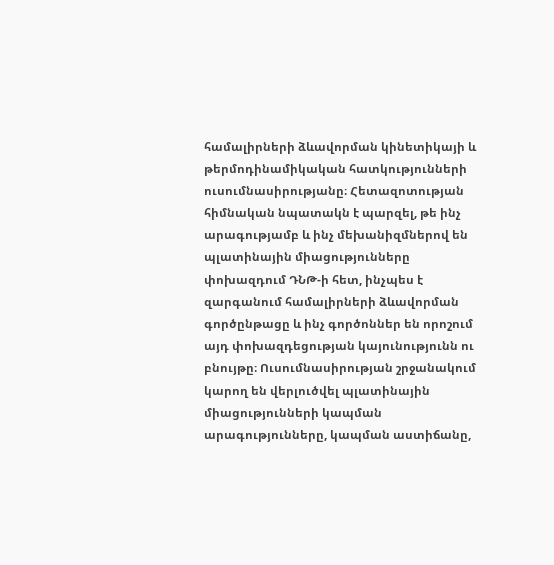համալիրների ձևավորման կինետիկայի և թերմոդինամիկական հատկությունների ուսումնասիրությանը։ Հետազոտության հիմնական նպատակն է պարզել, թե ինչ արագությամբ և ինչ մեխանիզմներով են պլատինային միացությունները փոխազդում ԴՆԹ-ի հետ, ինչպես է զարգանում համալիրների ձևավորման գործընթացը և ինչ գործոններ են որոշում այդ փոխազդեցության կայունությունն ու բնույթը։ Ուսումնասիրության շրջանակում կարող են վերլուծվել պլատինային միացությունների կապման արագությունները, կապման աստիճանը,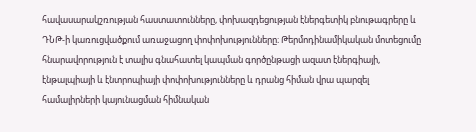հավասարակշռության հաստատունները, փոխազդեցության էներգետիկ բնութագրերը և ԴՆԹ-ի կառուցվածքում առաջացող փոփոխությունները։ Թերմոդինամիկական մոտեցումը հնարավորություն է տալիս գնահատել կապման գործընթացի ազատ էներգիայի, էնթալպիայի և էնտրոպիայի փոփոխությունները և դրանց հիման վրա պարզել համալիրների կայունացման հիմնական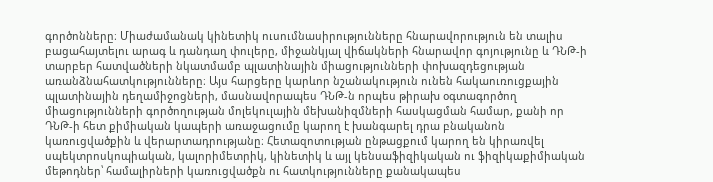գործոնները։ Միաժամանակ կինետիկ ուսումնասիրությունները հնարավորություն են տալիս բացահայտելու արագ և դանդաղ փուլերը, միջանկյալ վիճակների հնարավոր գոյությունը և ԴՆԹ-ի տարբեր հատվածների նկատմամբ պլատինային միացությունների փոխազդեցության առանձնահատկությունները։ Այս հարցերը կարևոր նշանակություն ունեն հակաուռուցքային պլատինային դեղամիջոցների, մասնավորապես ԴՆԹ-ն որպես թիրախ օգտագործող միացությունների գործողության մոլեկուլային մեխանիզմների հասկացման համար, քանի որ ԴՆԹ-ի հետ քիմիական կապերի առաջացումը կարող է խանգարել դրա բնականոն կառուցվածքին և վերարտադրությանը։ Հետազոտության ընթացքում կարող են կիրառվել սպեկտրոսկոպիական, կալորիմետրիկ, կինետիկ և այլ կենսաֆիզիկական ու ֆիզիկաքիմիական մեթոդներ՝ համալիրների կառուցվածքն ու հատկությունները քանակապես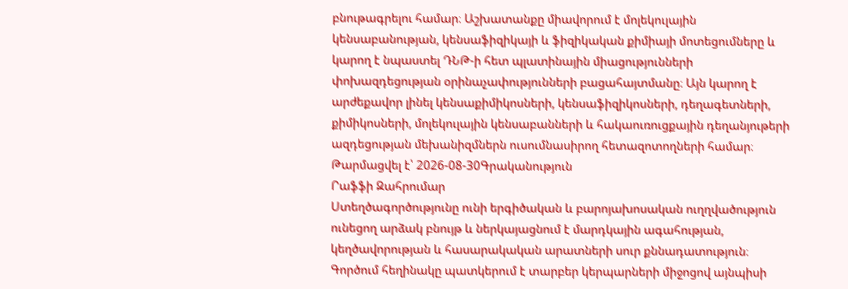բնութագրելու համար։ Աշխատանքը միավորում է մոլեկուլային կենսաբանության, կենսաֆիզիկայի և ֆիզիկական քիմիայի մոտեցումները և կարող է նպաստել ԴՆԹ-ի հետ պլատինային միացությունների փոխազդեցության օրինաչափությունների բացահայտմանը։ Այն կարող է արժեքավոր լինել կենսաքիմիկոսների, կենսաֆիզիկոսների, դեղագետների, քիմիկոսների, մոլեկուլային կենսաբանների և հակաուռուցքային դեղանյութերի ազդեցության մեխանիզմներն ուսումնասիրող հետազոտողների համար։
Թարմացվել է՝ 2026-08-30Գրականություն
Րաֆֆի Զահրումար
Ստեղծագործությունը ունի երգիծական և բարոյախոսական ուղղվածություն ունեցող արձակ բնույթ և ներկայացնում է մարդկային ագահության, կեղծավորության և հասարակական արատների սուր քննադատություն։ Գործում հեղինակը պատկերում է տարբեր կերպարների միջոցով այնպիսի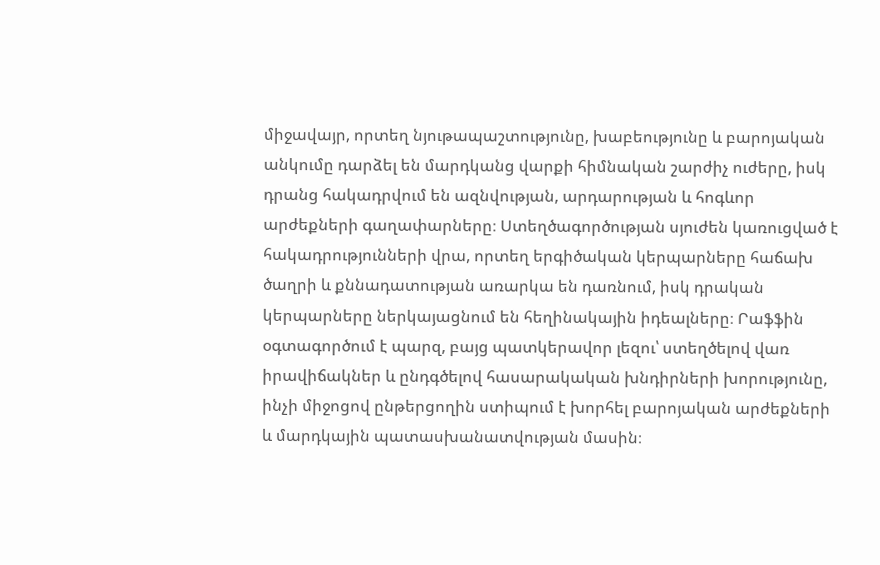միջավայր, որտեղ նյութապաշտությունը, խաբեությունը և բարոյական անկումը դարձել են մարդկանց վարքի հիմնական շարժիչ ուժերը, իսկ դրանց հակադրվում են ազնվության, արդարության և հոգևոր արժեքների գաղափարները։ Ստեղծագործության սյուժեն կառուցված է հակադրությունների վրա, որտեղ երգիծական կերպարները հաճախ ծաղրի և քննադատության առարկա են դառնում, իսկ դրական կերպարները ներկայացնում են հեղինակային իդեալները։ Րաֆֆին օգտագործում է պարզ, բայց պատկերավոր լեզու՝ ստեղծելով վառ իրավիճակներ և ընդգծելով հասարակական խնդիրների խորությունը, ինչի միջոցով ընթերցողին ստիպում է խորհել բարոյական արժեքների և մարդկային պատասխանատվության մասին։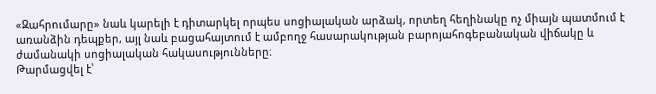«Զահրումարը» նաև կարելի է դիտարկել որպես սոցիալական արձակ, որտեղ հեղինակը ոչ միայն պատմում է առանձին դեպքեր, այլ նաև բացահայտում է ամբողջ հասարակության բարոյահոգեբանական վիճակը և ժամանակի սոցիալական հակասությունները։
Թարմացվել է՝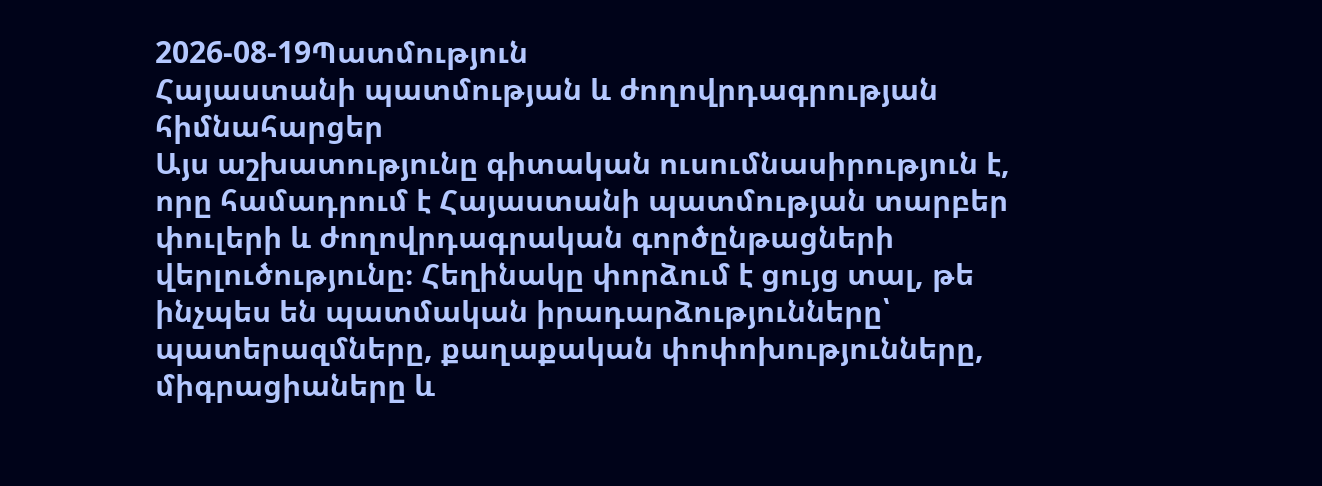2026-08-19Պատմություն
Հայաստանի պատմության և ժողովրդագրության հիմնահարցեր
Այս աշխատությունը գիտական ուսումնասիրություն է, որը համադրում է Հայաստանի պատմության տարբեր փուլերի և ժողովրդագրական գործընթացների վերլուծությունը։ Հեղինակը փորձում է ցույց տալ, թե ինչպես են պատմական իրադարձությունները՝ պատերազմները, քաղաքական փոփոխությունները, միգրացիաները և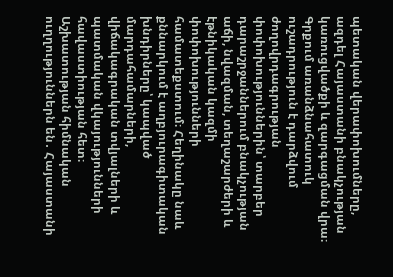պետական վերափոխումները, ազդել Հայաստանի բնակչության կառուցվածքի և զարգացման վրա։ Գրքում առանձնահատուկ ուշադրություն է դարձվում ժողովրդագրության փոփոխություններին՝ տարբեր դարաշրջաններում բնակչության աճի, նվազման, տեղաշարժերի և էթնիկական կազմի փոփոխությունների համատեքստում։ Հեղինակը նաև քննարկում է աղբյուրագիտական խնդիրները՝ կապված մարդահամարների, վիճակագրական տվյալների և պատմական վկայությունների հավաստիության հետ։ Աշխատության հիմնական ուղղություններն են․ Հայաստանի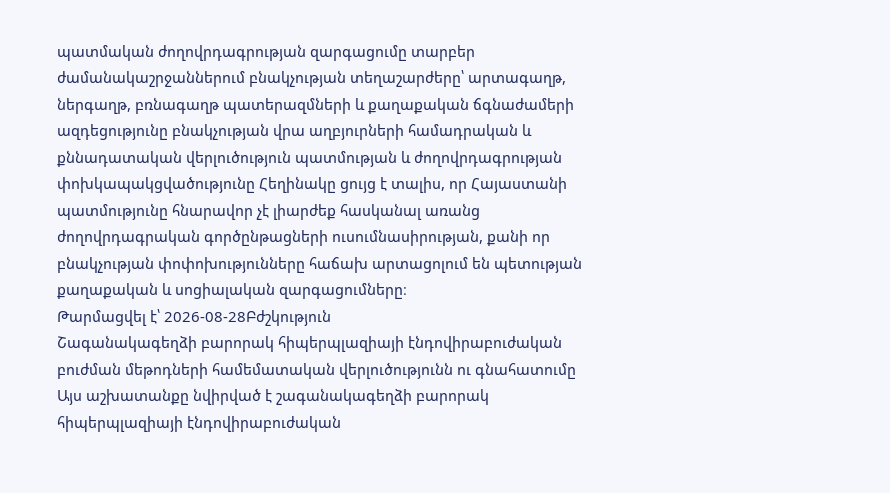պատմական ժողովրդագրության զարգացումը տարբեր ժամանակաշրջաններում բնակչության տեղաշարժերը՝ արտագաղթ, ներգաղթ, բռնագաղթ պատերազմների և քաղաքական ճգնաժամերի ազդեցությունը բնակչության վրա աղբյուրների համադրական և քննադատական վերլուծություն պատմության և ժողովրդագրության փոխկապակցվածությունը Հեղինակը ցույց է տալիս, որ Հայաստանի պատմությունը հնարավոր չէ լիարժեք հասկանալ առանց ժողովրդագրական գործընթացների ուսումնասիրության, քանի որ բնակչության փոփոխությունները հաճախ արտացոլում են պետության քաղաքական և սոցիալական զարգացումները։
Թարմացվել է՝ 2026-08-28Բժշկություն
Շագանակագեղձի բարորակ հիպերպլազիայի էնդովիրաբուժական բուժման մեթոդների համեմատական վերլուծությունն ու գնահատումը
Այս աշխատանքը նվիրված է շագանակագեղձի բարորակ հիպերպլազիայի էնդովիրաբուժական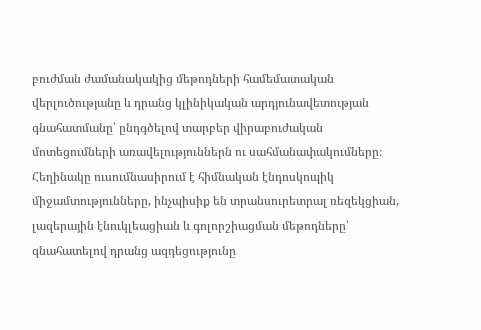բուժման ժամանակակից մեթոդների համեմատական վերլուծությանը և դրանց կլինիկական արդյունավետության գնահատմանը՝ ընդգծելով տարբեր վիրաբուժական մոտեցումների առավելություններն ու սահմանափակումները։ Հեղինակը ուսումնասիրում է հիմնական էնդոսկոպիկ միջամտությունները, ինչպիսիք են տրանսուրետրալ ռեզեկցիան, լազերային էնուկլեացիան և գոլորշիացման մեթոդները՝ գնահատելով դրանց ազդեցությունը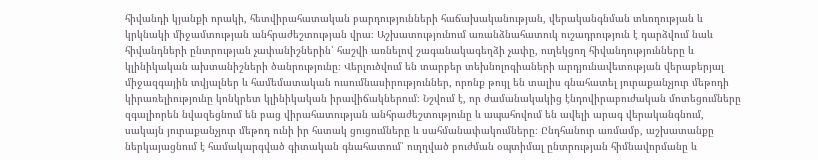հիվանդի կյանքի որակի, հետվիրահատական բարդությունների հաճախականության, վերականգնման տևողության և կրկնակի միջամտության անհրաժեշտության վրա։ Աշխատությունում առանձնահատուկ ուշադրություն է դարձվում նաև հիվանդների ընտրության չափանիշներին՝ հաշվի առնելով շագանակագեղձի չափը, ուղեկցող հիվանդությունները և կլինիկական ախտանիշների ծանրությունը։ Վերլուծվում են տարբեր տեխնոլոգիաների արդյունավետության վերաբերյալ միջազգային տվյալներ և համեմատական ուսումնասիրություններ, որոնք թույլ են տալիս գնահատել յուրաքանչյուր մեթոդի կիրառելիությունը կոնկրետ կլինիկական իրավիճակներում։ Նշվում է, որ ժամանակակից էնդովիրաբուժական մոտեցումները զգալիորեն նվազեցնում են բաց վիրահատության անհրաժեշտությունը և ապահովում են ավելի արագ վերականգնում, սակայն յուրաքանչյուր մեթոդ ունի իր հստակ ցուցումները և սահմանափակումները։ Ընդհանուր առմամբ, աշխատանքը ներկայացնում է համակարգված գիտական գնահատում՝ ուղղված բուժման օպտիմալ ընտրության հիմնավորմանը և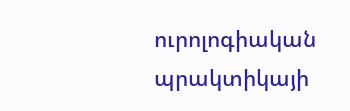ուրոլոգիական պրակտիկայի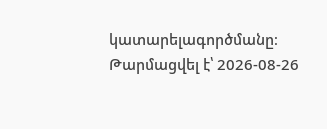կատարելագործմանը։
Թարմացվել է՝ 2026-08-26